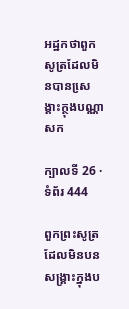អដ្ឋកថាពួកសូត្រដែលមិនបានសេ្រង្គាះក្ថុងបណ្ណាសក

ក្បាលទី 26 · ទំព័រ 444

ពួកព្រះសូត្រដែលមិនបនសង្គ្រាះក្នុងប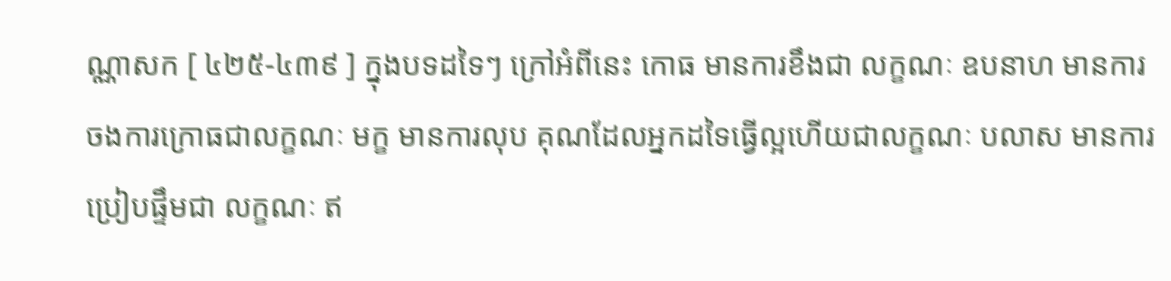ណ្ណាសក [ ៤២៥-៤៣៩ ] ក្នុងបទដទៃៗ ក្រៅអំពីនេះ កោធ មានការខឹងជា លក្ខណៈ ឧបនាហ មានការចងការក្រោធជាលក្ខណៈ មក្ខ មានការលុប គុណដែលអ្នកដទៃធ្វើល្អហើយជាលក្ខណៈ បលាស មានការប្រៀបផ្ទឹមជា លក្ខណៈ ឥ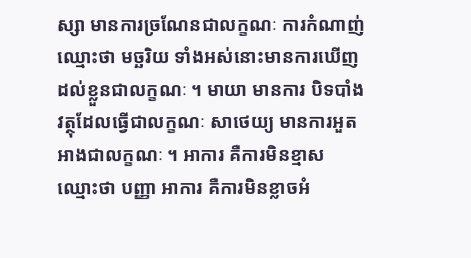ស្សា មានការច្រណែនជាលក្ខណៈ ការកំណាញ់ឈ្មោះថា មច្ឆរិយ ទាំងអស់នោះមានការឃើញដល់ខ្លួនជាលក្ខណៈ ។ មាយា មានការ បិទបាំងវត្ថុដែលធ្វើជាលក្ខណៈ សាថេយ្យ មានការអួតអាងជាលក្ខណៈ ។ អាការ គឺការមិនខ្មាស ឈ្មោះថា បញ្ញា អាការ គឺការមិនខ្លាចអំ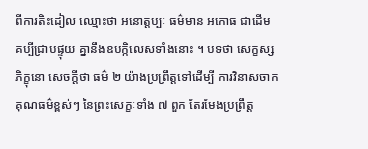ពីការតិះដៀល ឈ្មោះថា អនោត្តប្បៈ ធម៌មាន អកោធ ជាដើម គប្បីជ្រាបផ្ទុយ គ្នានឹងឧបក្កិលេសទាំងនោះ ។ បទថា សេក្ខស្ស ភិក្ខុនោ សេចក្តីថា ធម៌ ២ យ៉ាងប្រព្រឹត្តទៅដើម្បី ការវិនាសចាកគុណធម៌ខ្ពស់ៗ នៃព្រះសេក្ខៈទាំង ៧ ពួក តែរមែងប្រព្រឹត្ត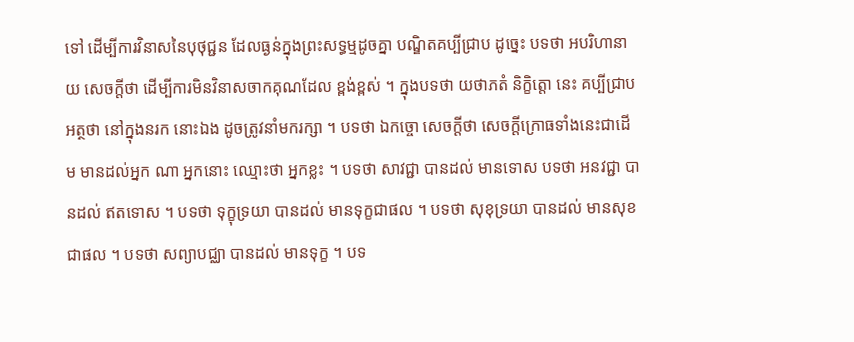ទៅ ដើម្បីការវិនាសនៃបុថុជ្ជន ដែលធ្ងន់ក្នុងព្រះសទ្ធម្មដូចគ្នា បណ្ឌិតគប្បីជ្រាប ដូច្នេះ បទថា អបរិហានាយ សេចក្តីថា ដើម្បីការមិនវិនាសចាកគុណដែល ខ្ពង់ខ្ពស់ ។ ក្នុងបទថា យថាភតំ និក្ខិត្តោ នេះ គប្បីជ្រាបអត្ថថា នៅក្នុងនរក នោះឯង ដូចត្រូវនាំមករក្សា ។ បទថា ឯកច្ចោ សេចក្តីថា សេចក្តីក្រោធទាំងនេះជាដើម មានដល់អ្នក ណា អ្នកនោះ ឈ្មោះថា អ្នកខ្លះ ។ បទថា សាវជ្ជា បានដល់ មានទោស បទថា អនវជ្ជា បានដល់ ឥតទោស ។ បទថា ទុក្ខុទ្រយា បានដល់ មានទុក្ខជាផល ។ បទថា សុខុទ្រយា បានដល់ មានសុខជាផល ។ បទថា សព្យាបជ្ឈា បានដល់ មានទុក្ខ ។ បទ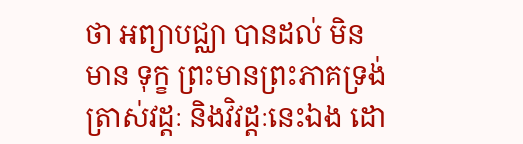ថា អព្យាបជ្ឈា បានដល់ មិនមាន ទុក្ខ ព្រះមានព្រះភាគទ្រង់ត្រាស់វដ្តៈ និងវិវដ្តៈនេះឯង ដោ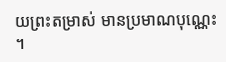យព្រះតម្រាស់ មានប្រមាណបុណ្ណេះ ។